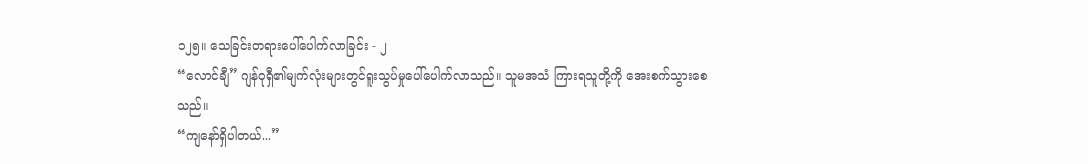၁၂၅။ သေခြင်းတရားပေါ်ပေါက်လာခြင်း - ၂
“လောင်ချီ” ဂျန်ဝုရှီ၏မျက်လုံးများတွင်ရူးသွပ်မှုပေါ်ပေါက်လာသည်။ သူမအသံ ကြားရသူတို့ကို အေးစက်သွားစေသည်။
“ကျနော်ရှိပါတယ်...”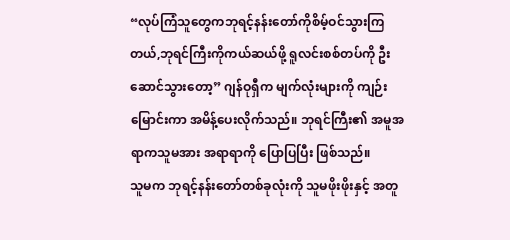“လုပ်ကြံသူတွေကဘုရင့်နန်းတော်ကိုစိမ့်ဝင်သွားကြတယ်,ဘုရင်ကြီးကိုကယ်ဆယ်ဖို့ ရူလင်းစစ်တပ်ကို ဦးဆောင်သွားတော့” ဂျန်ဝုရှီက မျက်လုံးများကို ကျဉ်းမြောင်းကာ အမိန့်ပေးလိုက်သည်။ ဘုရင်ကြီး၏ အမူအရာကသူမအား အရာရာကို ပြောပြပြီး ဖြစ်သည်။
သူမက ဘုရင့်နန်းတော်တစ်ခုလုံးကို သူမဖိုးဖိုးနှင့် အတူ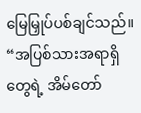မြေမြှုပ်ပစ်ချင်သည်။
“အပြစ်သားအရာရှိတွေရဲ့ အိမ်တော်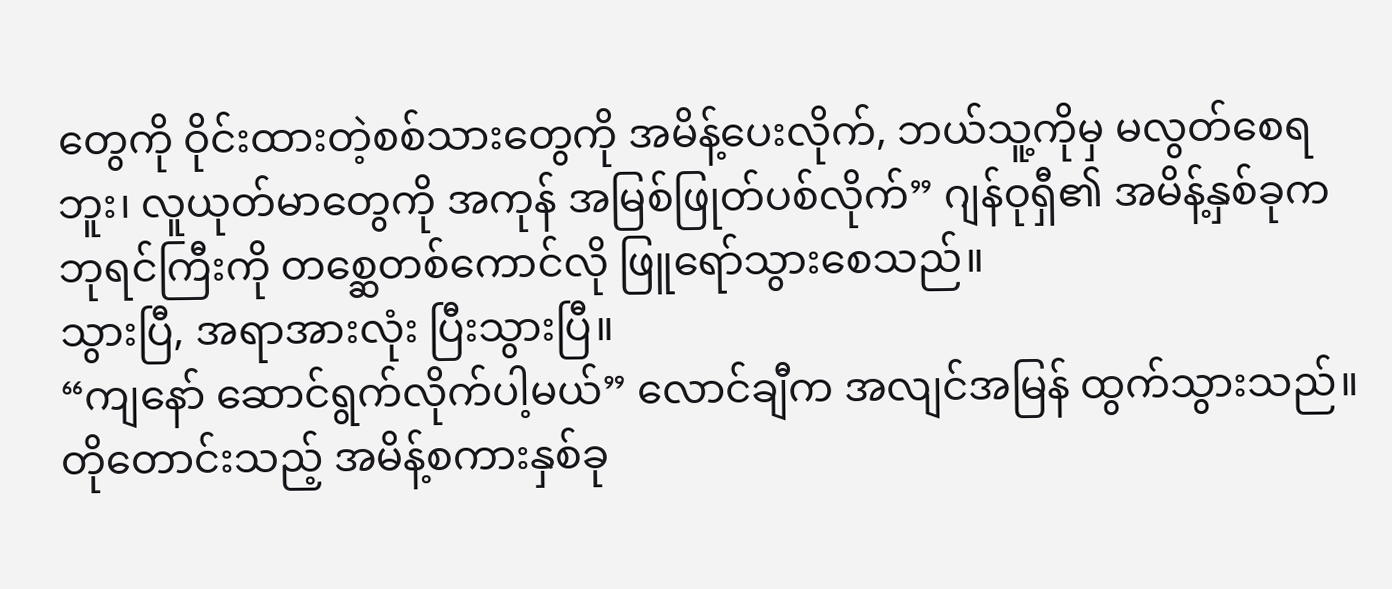တွေကို ဝိုင်းထားတဲ့စစ်သားတွေကို အမိန့်ပေးလိုက်, ဘယ်သူ့ကိုမှ မလွတ်စေရဘူး၊ လူယုတ်မာတွေကို အကုန် အမြစ်ဖြုတ်ပစ်လိုက်” ဂျန်ဝုရှီ၏ အမိန့်နှစ်ခုက ဘုရင်ကြီးကို တစ္ဆေတစ်ကောင်လို ဖြူရော်သွားစေသည်။
သွားပြီ, အရာအားလုံး ပြီးသွားပြီ။
“ကျနော် ဆောင်ရွက်လိုက်ပါ့မယ်” လောင်ချီက အလျင်အမြန် ထွက်သွားသည်။
တိုတောင်းသည့် အမိန့်စကားနှစ်ခု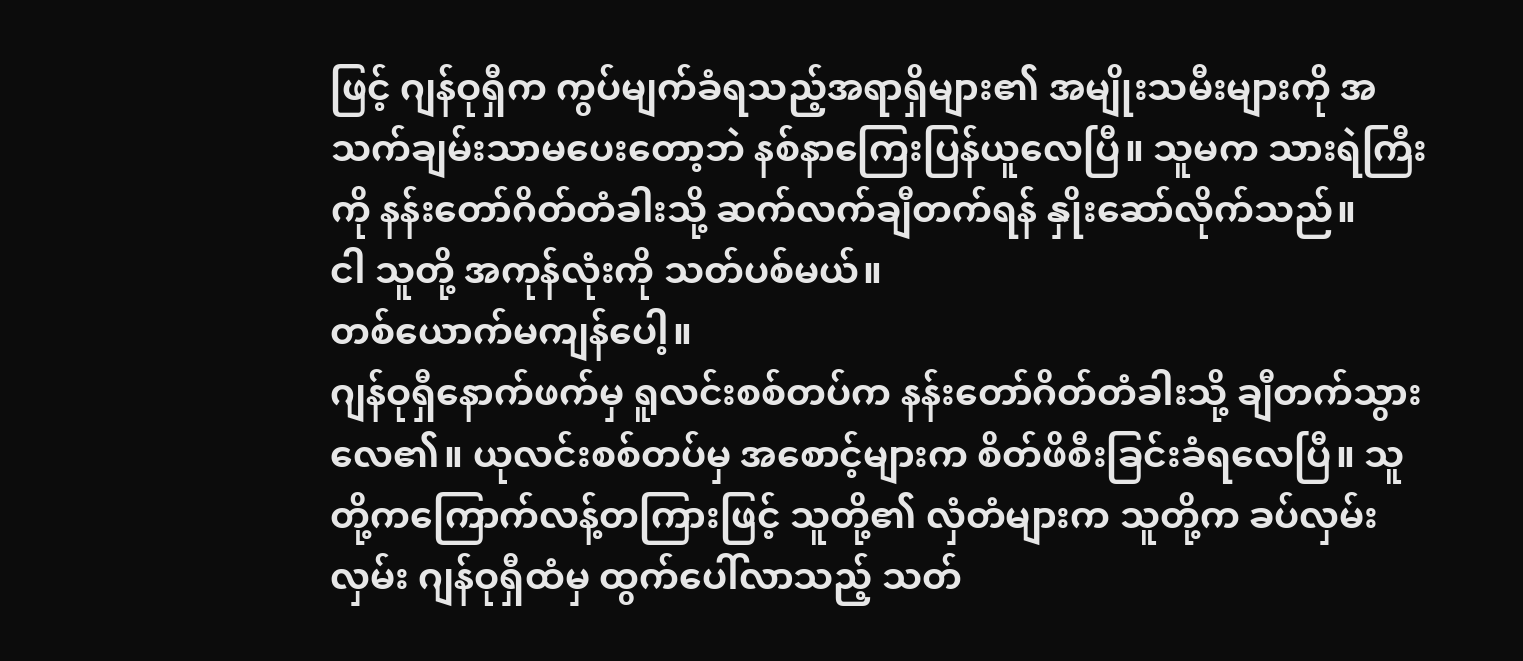ဖြင့် ဂျန်ဝုရှီက ကွပ်မျက်ခံရသည့်အရာရှိများ၏ အမျိုးသမီးများကို အသက်ချမ်းသာမပေးတော့ဘဲ နစ်နာကြေးပြန်ယူလေပြီ။ သူမက သားရဲကြီးကို နန်းတော်ဂိတ်တံခါးသို့ ဆက်လက်ချီတက်ရန် နှိုးဆော်လိုက်သည်။
ငါ သူတို့ အကုန်လုံးကို သတ်ပစ်မယ်။
တစ်ယောက်မကျန်ပေါ့။
ဂျန်ဝုရှီနောက်ဖက်မှ ရူလင်းစစ်တပ်က နန်းတော်ဂိတ်တံခါးသို့ ချီတက်သွားလေ၏။ ယုလင်းစစ်တပ်မှ အစောင့်များက စိတ်ဖိစီးခြင်းခံရလေပြီ။ သူတို့ကကြောက်လန့်တကြားဖြင့် သူတို့၏ လှံတံများက သူတို့က ခပ်လှမ်းလှမ်း ဂျန်ဝုရှီထံမှ ထွက်ပေါ်လာသည့် သတ်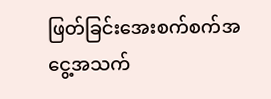ဖြတ်ခြင်းအေးစက်စက်အငွေ့အသက်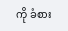ကို ခံစား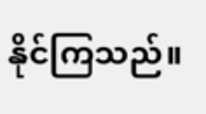နိုင်ကြသည်။